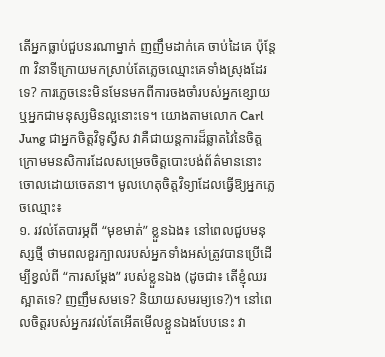តើអ្នកធ្លាប់ជួបនរណាម្នាក់ ញញឹមដាក់គេ ចាប់ដៃគេ ប៉ុន្តែ ៣ វិនាទីក្រោយមកស្រាប់តែភ្លេចឈ្មោះគេទាំងស្រុងដែរទេ? ការភ្លេចនេះមិនមែនមកពីការចងចាំរបស់អ្នកខ្សោយ ឬអ្នកជាមនុស្សមិនល្អនោះទេ។ យោងតាមលោក Carl Jung ជាអ្នកចិត្តវិទូស្វីស វាគឺជាយន្តការដ៏ឆ្លាតវៃនៃចិត្តក្រោមមនសិការដែលសម្រេចចិត្តបោះបង់ព័ត៌មាននោះចោលដោយចេតនា។ មូលហេតុចិត្តវិទ្យាដែលធ្វើឱ្យអ្នកភ្លេចឈ្មោះ៖
១. រវល់តែបារម្ភពី “មុខមាត់” ខ្លួនឯង៖ នៅពេលជួបមនុស្សថ្មី ថាមពលខួរក្បាលរបស់អ្នកទាំងអស់ត្រូវបានប្រើដើម្បីខ្វល់ពី “ការសម្ដែង” របស់ខ្លួនឯង (ដូចជា៖ តើខ្ញុំឈរស្អាតទេ? ញញឹមសមទេ? និយាយសមរម្យទេ?)។ នៅពេលចិត្តរបស់អ្នករវល់តែអើតមើលខ្លួនឯងបែបនេះ វា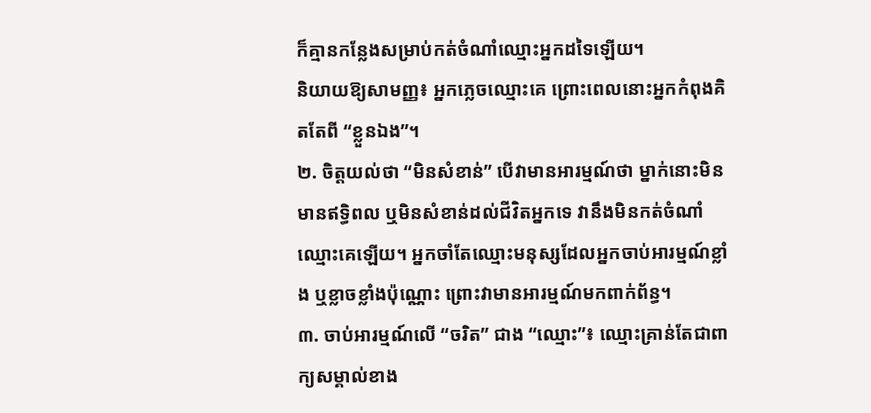ក៏គ្មានកន្លែងសម្រាប់កត់ចំណាំឈ្មោះអ្នកដទៃឡើយ។
និយាយឱ្យសាមញ្ញ៖ អ្នកភ្លេចឈ្មោះគេ ព្រោះពេលនោះអ្នកកំពុងគិតតែពី “ខ្លួនឯង”។
២. ចិត្តយល់ថា “មិនសំខាន់” បើវាមានអារម្មណ៍ថា ម្នាក់នោះមិនមានឥទ្ធិពល ឬមិនសំខាន់ដល់ជីវិតអ្នកទេ វានឹងមិនកត់ចំណាំឈ្មោះគេឡើយ។ អ្នកចាំតែឈ្មោះមនុស្សដែលអ្នកចាប់អារម្មណ៍ខ្លាំង ឬខ្លាចខ្លាំងប៉ុណ្ណោះ ព្រោះវាមានអារម្មណ៍មកពាក់ព័ន្ធ។
៣. ចាប់អារម្មណ៍លើ “ចរិត” ជាង “ឈ្មោះ”៖ ឈ្មោះគ្រាន់តែជាពាក្យសម្គាល់ខាង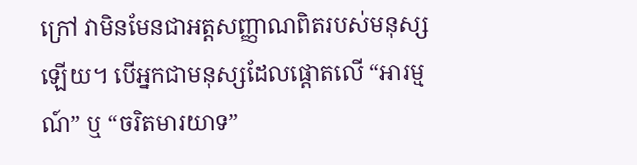ក្រៅ វាមិនមែនជាអត្តសញ្ញាណពិតរបស់មនុស្សឡើយ។ បើអ្នកជាមនុស្សដែលផ្ដោតលើ “អារម្មណ៍” ឬ “ចរិតមារយាទ”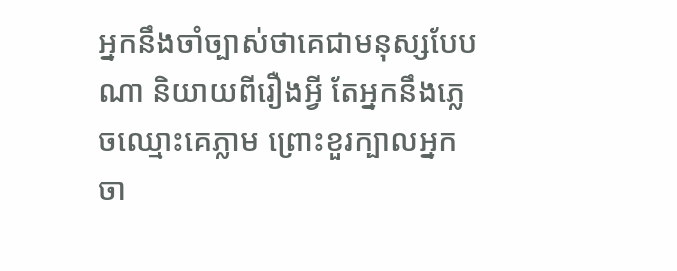អ្នកនឹងចាំច្បាស់ថាគេជាមនុស្សបែបណា និយាយពីរឿងអ្វី តែអ្នកនឹងភ្លេចឈ្មោះគេភ្លាម ព្រោះខួរក្បាលអ្នកចា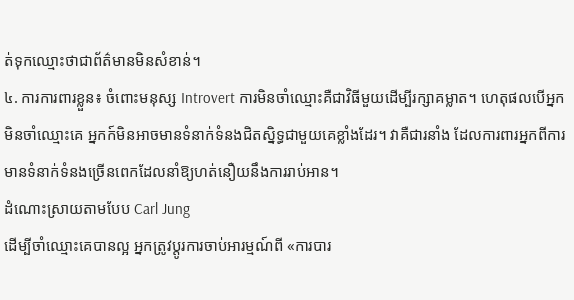ត់ទុកឈ្មោះថាជាព័ត៌មានមិនសំខាន់។
៤. ការការពារខ្លួន៖ ចំពោះមនុស្ស Introvert ការមិនចាំឈ្មោះគឺជាវិធីមួយដើម្បីរក្សាគម្លាត។ ហេតុផលបើអ្នកមិនចាំឈ្មោះគេ អ្នកក៍មិនអាចមានទំនាក់ទំនងជិតស្និទ្ធជាមួយគេខ្លាំងដែរ។ វាគឺជារនាំង ដែលការពារអ្នកពីការមានទំនាក់ទំនងច្រើនពេកដែលនាំឱ្យហត់នឿយនឹងការរាប់អាន។
ដំណោះស្រាយតាមបែប Carl Jung
ដើម្បីចាំឈ្មោះគេបានល្អ អ្នកត្រូវប្តូរការចាប់អារម្មណ៍ពី «ការបារ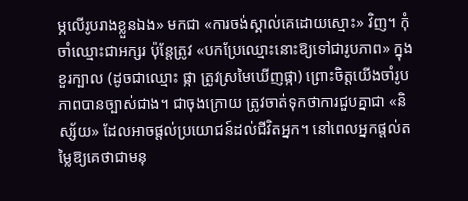ម្ភលើរូបរាងខ្លួនឯង» មកជា «ការចង់ស្គាល់គេដោយស្មោះ» វិញ។ កុំចាំឈ្មោះជាអក្សរ ប៉ុន្តែត្រូវ «បកប្រែឈ្មោះនោះឱ្យទៅជារូបភាព» ក្នុងខួរក្បាល (ដូចជាឈ្មោះ ផ្កា ត្រូវស្រមៃឃើញផ្កា) ព្រោះចិត្តយើងចាំរូបភាពបានច្បាស់ជាង។ ជាចុងក្រោយ ត្រូវចាត់ទុកថាការជួបគ្នាជា «និស្ស័យ» ដែលអាចផ្តល់ប្រយោជន៍ដល់ជីវិតអ្នក។ នៅពេលអ្នកផ្តល់តម្លៃឱ្យគេថាជាមនុ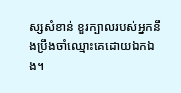ស្សសំខាន់ ខួរក្បាលរបស់អ្នកនឹងប្រឹងចាំឈ្មោះគេដោយឯកឯង។